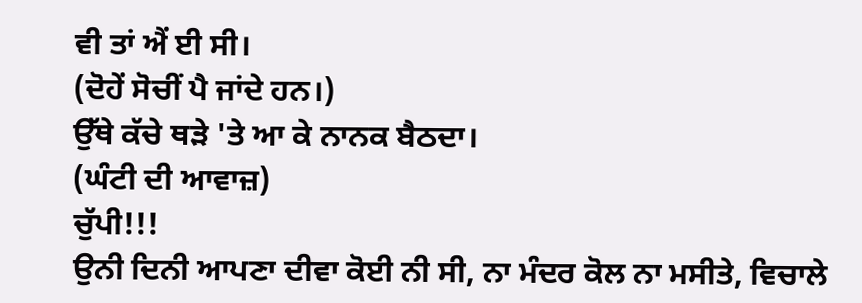ਵੀ ਤਾਂ ਐਂ ਈ ਸੀ।
(ਦੋਹੇਂ ਸੋਚੀਂ ਪੈ ਜਾਂਦੇ ਹਨ।)
ਉੱਥੇ ਕੱਚੇ ਥੜੇ 'ਤੇ ਆ ਕੇ ਨਾਨਕ ਬੈਠਦਾ।
(ਘੰਟੀ ਦੀ ਆਵਾਜ਼)
ਚੁੱਪੀ!!!
ਉਨੀ ਦਿਨੀ ਆਪਣਾ ਦੀਵਾ ਕੋਈ ਨੀ ਸੀ, ਨਾ ਮੰਦਰ ਕੋਲ ਨਾ ਮਸੀਤੇ, ਵਿਚਾਲੇ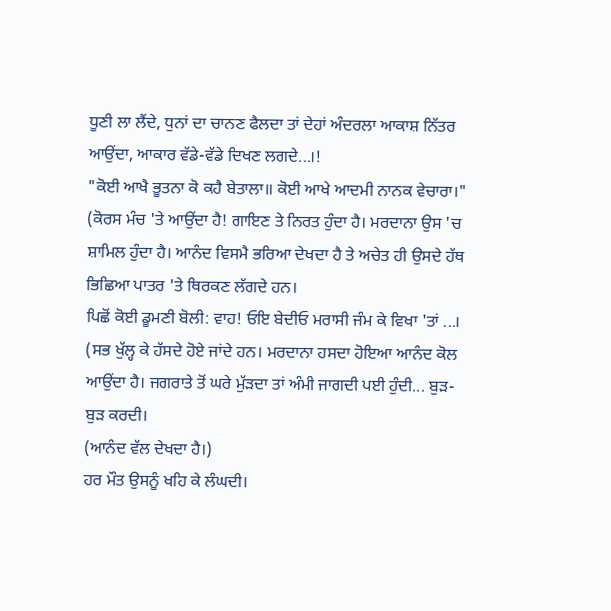ਧੂਣੀ ਲਾ ਲੈਂਦੇ, ਧੁਨਾਂ ਦਾ ਚਾਨਣ ਫੈਲਦਾ ਤਾਂ ਦੇਹਾਂ ਅੰਦਰਲਾ ਆਕਾਸ਼ ਨਿੱਤਰ ਆਉਂਦਾ, ਆਕਾਰ ਵੱਡੇ-ਵੱਡੇ ਦਿਖਣ ਲਗਦੇ...।!
"ਕੋਈ ਆਖੈ ਭੂਤਨਾ ਕੋ ਕਹੈ ਬੇਤਾਲਾ॥ ਕੋਈ ਆਖੇ ਆਦਮੀ ਨਾਨਕ ਵੇਚਾਰਾ।"
(ਕੋਰਸ ਮੰਚ 'ਤੇ ਆਉਂਦਾ ਹੈ! ਗਾਇਣ ਤੇ ਨਿਰਤ ਹੁੰਦਾ ਹੈ। ਮਰਦਾਨਾ ਉਸ 'ਚ ਸ਼ਾਮਿਲ ਹੁੰਦਾ ਹੈ। ਆਨੰਦ ਵਿਸਮੈ ਭਰਿਆ ਦੇਖਦਾ ਹੈ ਤੇ ਅਚੇਤ ਹੀ ਉਸਦੇ ਹੱਥ ਭਿਛਿਆ ਪਾਤਰ 'ਤੇ ਥਿਰਕਣ ਲੱਗਦੇ ਹਨ।
ਪਿਛੋਂ ਕੋਈ ਡੂਮਣੀ ਬੋਲੀ: ਵਾਹ! ਓਇ ਬੇਦੀਓ ਮਰਾਸੀ ਜੰਮ ਕੇ ਵਿਖਾ 'ਤਾਂ ...।
(ਸਭ ਖੁੱਲ੍ਹ ਕੇ ਹੱਸਦੇ ਹੋਏ ਜਾਂਦੇ ਹਨ। ਮਰਦਾਨਾ ਹਸਦਾ ਹੋਇਆ ਆਨੰਦ ਕੋਲ ਆਉਂਦਾ ਹੈ। ਜਗਰਾਤੇ ਤੋਂ ਘਰੇ ਮੁੱੜਦਾ ਤਾਂ ਅੰਮੀ ਜਾਗਦੀ ਪਈ ਹੁੰਦੀ... ਬੁੜ-ਬੁੜ ਕਰਦੀ।
(ਆਨੰਦ ਵੱਲ ਦੇਖਦਾ ਹੈ।)
ਹਰ ਮੌਤ ਉਸਨੂੰ ਖਹਿ ਕੇ ਲੰਘਦੀ।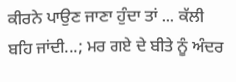ਕੀਰਨੇ ਪਾਉਣ ਜਾਣਾ ਹੁੰਦਾ ਤਾਂ ... ਕੱਲੀ ਬਹਿ ਜਾਂਦੀ...; ਮਰ ਗਏ ਦੇ ਬੀਤੇ ਨੂੰ ਅੰਦਰ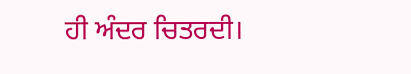ਹੀ ਅੰਦਰ ਚਿਤਰਦੀ।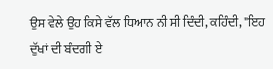ਉਸ ਵੇਲੇ ਉਹ ਕਿਸੇ ਵੱਲ ਧਿਆਨ ਨੀ ਸੀ ਦਿੰਦੀ, ਕਹਿੰਦੀ, "ਇਹ ਦੁੱਖਾਂ ਦੀ ਬੰਦਗੀ ਏ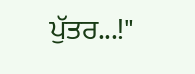ਪੁੱਤਰ...!"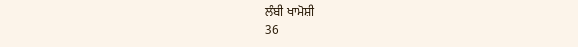ਲੰਬੀ ਖਾਮੋਸ਼ੀ
36